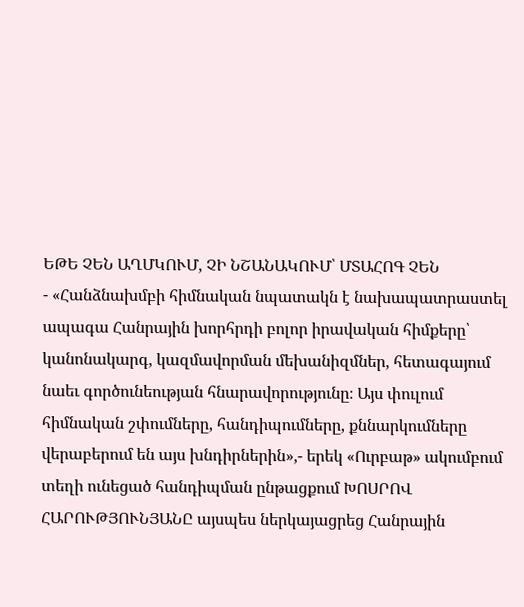ԵԹԵ ՉԵՆ ԱՂՄԿՈՒՄ, ՉԻ ՆՇԱՆԱԿՈՒՄ՝ ՄՏԱՀՈԳ ՉԵՆ
- «Հանձնախմբի հիմնական նպատակն է նախապատրաստել ապագա Հանրային խորհրդի բոլոր իրավական հիմքերը՝ կանոնակարգ, կազմավորման մեխանիզմներ, հետագայում նաեւ գործունեության հնարավորությունը։ Այս փուլում հիմնական շփումները, հանդիպումները, քննարկումները վերաբերում են այս խնդիրներին»,- երեկ «Ուրբաթ» ակումբում տեղի ունեցած հանդիպման ընթացքում ԽՈՍՐՈՎ ՀԱՐՈՒԹՅՈՒՆՅԱՆԸ այսպես ներկայացրեց Հանրային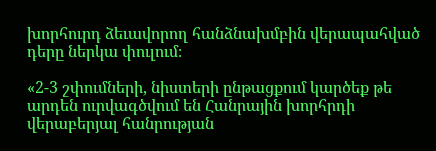խորհուրդ ձեւավորող հանձնախմբին վերապահված դերը ներկա փուլում։

«2-3 շփումների, նիստերի ընթացքում կարծեք թե արդեն ուրվագծվում են Հանրային խորհրդի վերաբերյալ հանրության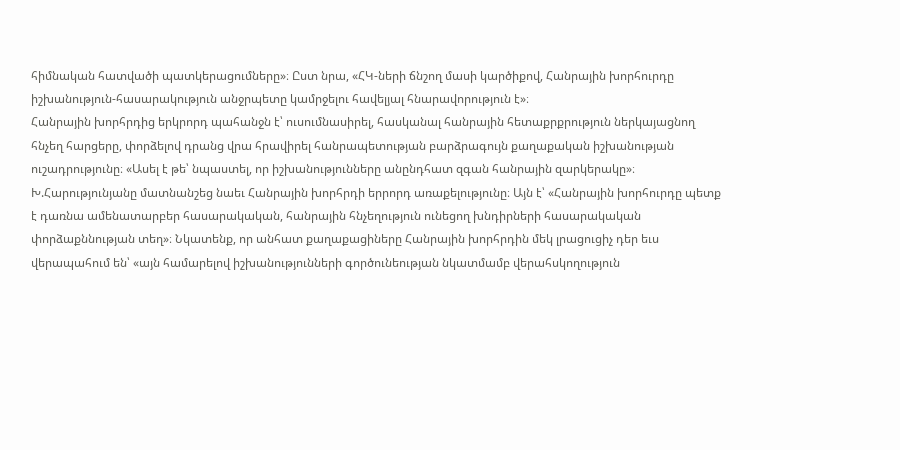հիմնական հատվածի պատկերացումները»։ Ըստ նրա, «ՀԿ-ների ճնշող մասի կարծիքով, Հանրային խորհուրդը իշխանություն-հասարակություն անջրպետը կամրջելու հավելյալ հնարավորություն է»։
Հանրային խորհրդից երկրորդ պահանջն է՝ ուսումնասիրել, հասկանալ հանրային հետաքրքրություն ներկայացնող հնչեղ հարցերը, փորձելով դրանց վրա հրավիրել հանրապետության բարձրագույն քաղաքական իշխանության ուշադրությունը։ «Ասել է թե՝ նպաստել, որ իշխանությունները անընդհատ զգան հանրային զարկերակը»։
Խ.Հարությունյանը մատնանշեց նաեւ Հանրային խորհրդի երրորդ առաքելությունը։ Այն է՝ «Հանրային խորհուրդը պետք է դառնա ամենատարբեր հասարակական, հանրային հնչեղություն ունեցող խնդիրների հասարակական փորձաքննության տեղ»։ Նկատենք, որ անհատ քաղաքացիները Հանրային խորհրդին մեկ լրացուցիչ դեր եւս վերապահում են՝ «այն համարելով իշխանությունների գործունեության նկատմամբ վերահսկողություն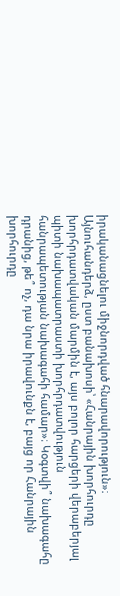իրականացնելու միջնորդված հնարավորություն»։
Այնուհանդերձ, ըստ բանախոսի՝ «Հանրային խորհուրդը խորհրդատվական մարմին է, այս բոլոր հարցերի վերաբերյալ պիտի նախապատրաստի խորհրդատվություն հանրապետության նախագահի համար»։ Կօգտվի՞ նախագահը դրանից, թե՞ ոչ, դա նրա իրավունքն է, բայց որ Հանրային խորհուրդը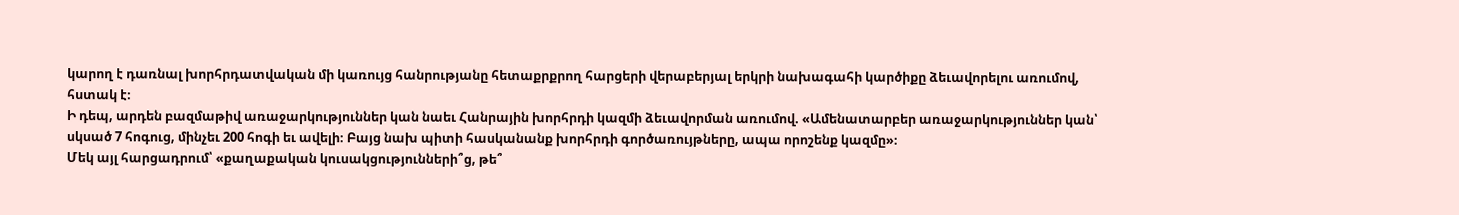կարող է դառնալ խորհրդատվական մի կառույց հանրությանը հետաքրքրող հարցերի վերաբերյալ երկրի նախագահի կարծիքը ձեւավորելու առումով, հստակ է։
Ի դեպ, արդեն բազմաթիվ առաջարկություններ կան նաեւ Հանրային խորհրդի կազմի ձեւավորման առումով. «Ամենատարբեր առաջարկություններ կան՝ սկսած 7 հոգուց, մինչեւ 200 հոգի եւ ավելի։ Բայց նախ պիտի հասկանանք խորհրդի գործառույթները, ապա որոշենք կազմը»։
Մեկ այլ հարցադրում՝ «քաղաքական կուսակցությունների՞ց, թե՞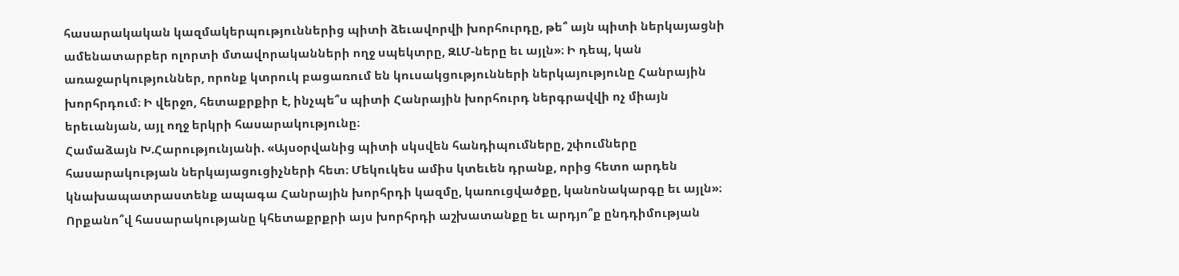հասարակական կազմակերպություններից պիտի ձեւավորվի խորհուրդը, թե՞ այն պիտի ներկայացնի ամենատարբեր ոլորտի մտավորականների ողջ սպեկտրը, ԶԼՄ-ները եւ այլն»։ Ի դեպ, կան առաջարկություններ, որոնք կտրուկ բացառում են կուսակցությունների ներկայությունը Հանրային խորհրդում։ Ի վերջո, հետաքրքիր է, ինչպե՞ս պիտի Հանրային խորհուրդ ներգրավվի ոչ միայն երեւանյան, այլ ողջ երկրի հասարակությունը։
Համաձայն Խ.Հարությունյանի. «Այսօրվանից պիտի սկսվեն հանդիպումները, շփումները հասարակության ներկայացուցիչների հետ։ Մեկուկես ամիս կտեւեն դրանք, որից հետո արդեն կնախապատրաստենք ապագա Հանրային խորհրդի կազմը, կառուցվածքը, կանոնակարգը եւ այլն»։
Որքանո՞վ հասարակությանը կհետաքրքրի այս խորհրդի աշխատանքը եւ արդյո՞ք ընդդիմության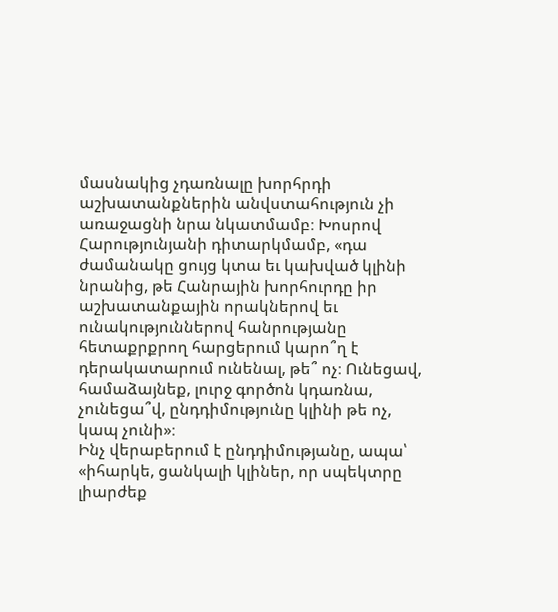մասնակից չդառնալը խորհրդի աշխատանքներին անվստահություն չի առաջացնի նրա նկատմամբ։ Խոսրով Հարությունյանի դիտարկմամբ, «դա ժամանակը ցույց կտա եւ կախված կլինի նրանից, թե Հանրային խորհուրդը իր աշխատանքային որակներով եւ ունակություններով հանրությանը հետաքրքրող հարցերում կարո՞ղ է դերակատարում ունենալ, թե՞ ոչ։ Ունեցավ, համաձայնեք, լուրջ գործոն կդառնա, չունեցա՞վ, ընդդիմությունը կլինի թե ոչ, կապ չունի»։
Ինչ վերաբերում է ընդդիմությանը, ապա՝ «իհարկե, ցանկալի կլիներ, որ սպեկտրը լիարժեք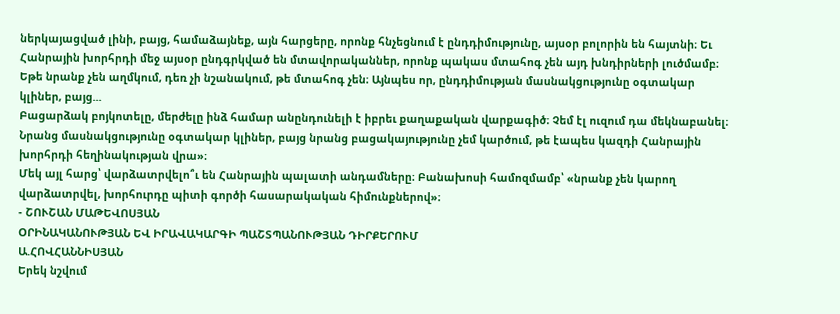ներկայացված լինի, բայց, համաձայնեք, այն հարցերը, որոնք հնչեցնում է ընդդիմությունը, այսօր բոլորին են հայտնի։ Եւ Հանրային խորհրդի մեջ այսօր ընդգրկված են մտավորականներ, որոնք պակաս մտահոգ չեն այդ խնդիրների լուծմամբ։ Եթե նրանք չեն աղմկում, դեռ չի նշանակում, թե մտահոգ չեն։ Այնպես որ, ընդդիմության մասնակցությունը օգտակար կլիներ, բայց...
Բացարձակ բոյկոտելը, մերժելը ինձ համար անընդունելի է իբրեւ քաղաքական վարքագիծ։ Չեմ էլ ուզում դա մեկնաբանել։ Նրանց մասնակցությունը օգտակար կլիներ, բայց նրանց բացակայությունը չեմ կարծում, թե էապես կազդի Հանրային խորհրդի հեղինակության վրա»։
Մեկ այլ հարց՝ վարձատրվելո՞ւ են Հանրային պալատի անդամները։ Բանախոսի համոզմամբ՝ «նրանք չեն կարող վարձատրվել, խորհուրդը պիտի գործի հասարակական հիմունքներով»։
- ՇՈՒՇԱՆ ՄԱԹԵՎՈՍՅԱՆ
ՕՐԻՆԱԿԱՆՈՒԹՅԱՆ ԵՎ ԻՐԱՎԱԿԱՐԳԻ ՊԱՇՏՊԱՆՈՒԹՅԱՆ ԴԻՐՔԵՐՈՒՄ
Ա.ՀՈՎՀԱՆՆԻՍՅԱՆ
Երեկ նշվում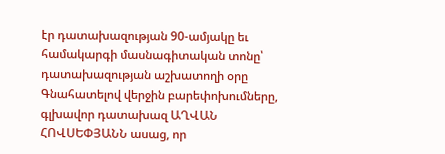էր դատախազության 90-ամյակը եւ համակարգի մասնագիտական տոնը՝ դատախազության աշխատողի օրը
Գնահատելով վերջին բարեփոխումները, գլխավոր դատախազ ԱՂՎԱՆ ՀՈՎՍԵՓՅԱՆՆ ասաց, որ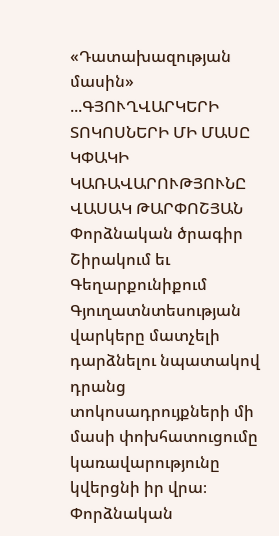«Դատախազության մասին» ...ԳՅՈՒՂՎԱՐԿԵՐԻ ՏՈԿՈՍՆԵՐԻ ՄԻ ՄԱՍԸ ԿՓԱԿԻ ԿԱՌԱՎԱՐՈՒԹՅՈՒՆԸ
ՎԱՍԱԿ ԹԱՐՓՈՇՅԱՆ
Փորձնական ծրագիր Շիրակում եւ Գեղարքունիքում
Գյուղատնտեսության վարկերը մատչելի դարձնելու նպատակով դրանց տոկոսադրույքների մի մասի փոխհատուցումը կառավարությունը կվերցնի իր վրա։
Փորձնական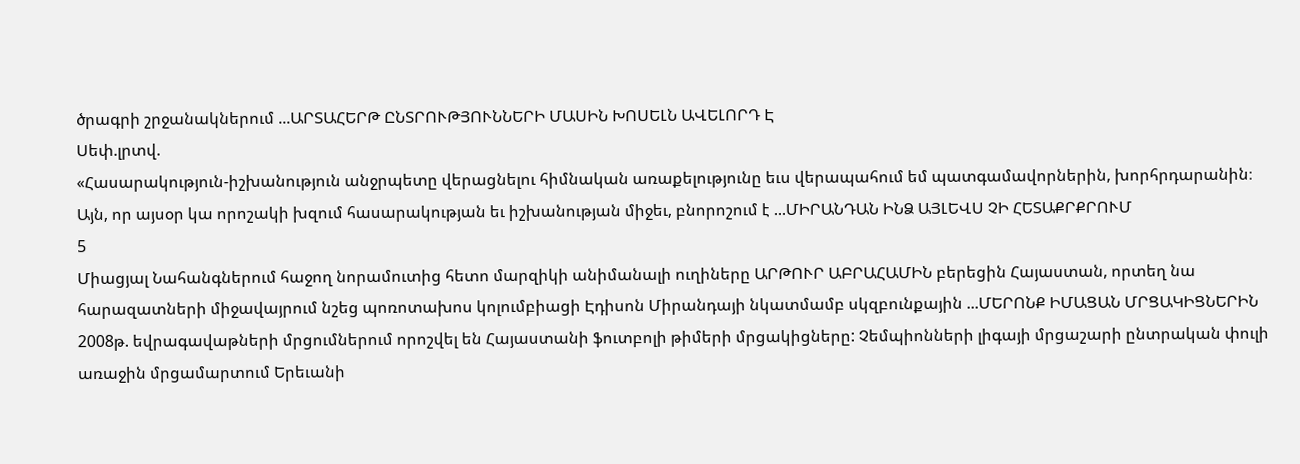ծրագրի շրջանակներում ...ԱՐՏԱՀԵՐԹ ԸՆՏՐՈՒԹՅՈՒՆՆԵՐԻ ՄԱՍԻՆ ԽՈՍԵԼՆ ԱՎԵԼՈՐԴ Է
Սեփ.լրտվ.
«Հասարակություն-իշխանություն անջրպետը վերացնելու հիմնական առաքելությունը եւս վերապահում եմ պատգամավորներին, խորհրդարանին։ Այն, որ այսօր կա որոշակի խզում հասարակության եւ իշխանության միջեւ, բնորոշում է ...ՄԻՐԱՆԴԱՆ ԻՆՁ ԱՅԼԵՎՍ ՉԻ ՀԵՏԱՔՐՔՐՈՒՄ
5
Միացյալ Նահանգներում հաջող նորամուտից հետո մարզիկի անիմանալի ուղիները ԱՐԹՈՒՐ ԱԲՐԱՀԱՄԻՆ բերեցին Հայաստան, որտեղ նա հարազատների միջավայրում նշեց պոռոտախոս կոլումբիացի Էդիսոն Միրանդայի նկատմամբ սկզբունքային ...ՄԵՐՈՆՔ ԻՄԱՑԱՆ ՄՐՑԱԿԻՑՆԵՐԻՆ
2008թ. եվրագավաթների մրցումներում որոշվել են Հայաստանի ֆուտբոլի թիմերի մրցակիցները: Չեմպիոնների լիգայի մրցաշարի ընտրական փուլի առաջին մրցամարտում Երեւանի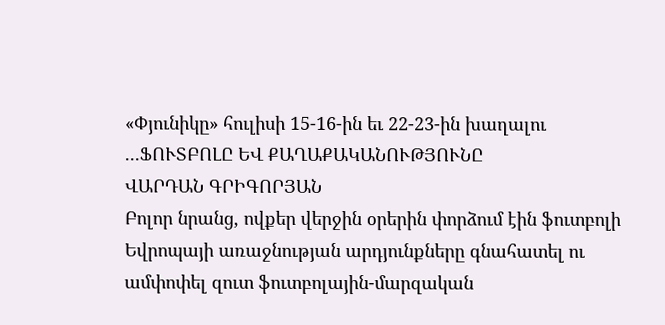«Փյունիկը» հուլիսի 15-16-ին եւ 22-23-ին խաղալու ...ՖՈՒՏԲՈԼԸ ԵՎ ՔԱՂԱՔԱԿԱՆՈՒԹՅՈՒՆԸ
ՎԱՐԴԱՆ ԳՐԻԳՈՐՅԱՆ
Բոլոր նրանց, ովքեր վերջին օրերին փորձում էին ֆուտբոլի Եվրոպայի առաջնության արդյունքները գնահատել ու ամփոփել զուտ ֆուտբոլային-մարզական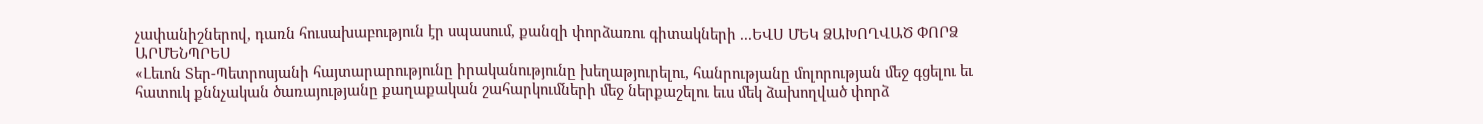չափանիշներով, դառն հուսախաբություն էր սպասում, քանզի փորձառու գիտակների ...ԵՎՍ ՄԵԿ ՁԱԽՈՂՎԱԾ ՓՈՐՁ
ԱՐՄԵՆՊՐԵՍ
«Լեւոն Տեր-Պետրոսյանի հայտարարությունը իրականությունը խեղաթյուրելու, հանրությանը մոլորության մեջ գցելու եւ հատուկ քննչական ծառայությանը քաղաքական շահարկումների մեջ ներքաշելու եւս մեկ ձախողված փորձ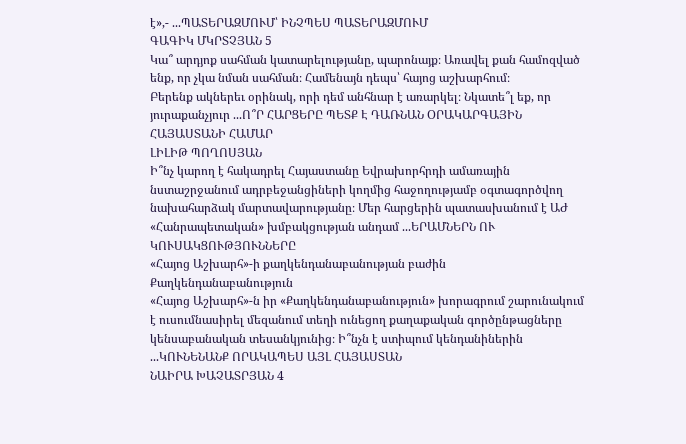է»,- ...ՊԱՏԵՐԱԶՄՈՒՄ՝ ԻՆՉՊԵՍ ՊԱՏԵՐԱԶՄՈՒՄ
ԳԱԳԻԿ ՄԿՐՏՉՅԱՆ 5
Կա՞ արդյոք սահման կատարելությանը, պարոնայք։ Առավել քան համոզված ենք, որ չկա նման սահման։ Համենայն դեպս՝ հայոց աշխարհում։
Բերենք ակներեւ օրինակ, որի դեմ անհնար է առարկել։ Նկատե՞լ եք, որ յուրաքանչյուր ...Ո՞Ր ՀԱՐՑԵՐԸ ՊԵՏՔ Է ԴԱՌՆԱՆ ՕՐԱԿԱՐԳԱՅԻՆ ՀԱՅԱՍՏԱՆԻ ՀԱՄԱՐ
ԼԻԼԻԹ ՊՈՂՈՍՅԱՆ
Ի՞նչ կարող է հակադրել Հայաստանը Եվրախորհրդի ամառային նստաշրջանում ադրբեջանցիների կողմից հաջողությամբ օգտագործվող նախահարձակ մարտավարությանը։ Մեր հարցերին պատասխանում է ԱԺ «Հանրապետական» խմբակցության անդամ ...ԵՐԱՄՆԵՐՆ ՈՒ ԿՈՒՍԱԿՑՈՒԹՅՈՒՆՆԵՐԸ
«Հայոց Աշխարհ»-ի քաղկենդանաբանության բաժին
Քաղկենդանաբանություն
«Հայոց Աշխարհ»-ն իր «Քաղկենդանաբանություն» խորագրում շարունակում է ուսումնասիրել մեզանում տեղի ունեցող քաղաքական գործընթացները կենսաբանական տեսանկյունից։ Ի՞նչն է ստիպում կենդանիներին ...ԿՈՒՆԵՆԱՆՔ ՈՐԱԿԱՊԵՍ ԱՅԼ ՀԱՅԱՍՏԱՆ
ՆԱԻՐԱ ԽԱՉԱՏՐՅԱՆ 4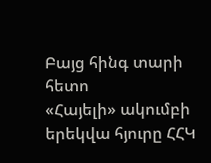Բայց հինգ տարի հետո
«Հայելի» ակումբի երեկվա հյուրը ՀՀԿ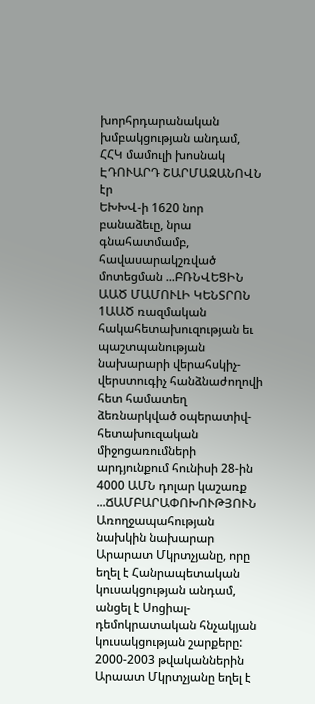խորհրդարանական խմբակցության անդամ, ՀՀԿ մամուլի խոսնակ ԷԴՈՒԱՐԴ ՇԱՐՄԱԶԱՆՈՎՆ էր
ԵԽԽՎ-ի 1620 նոր բանաձեւը, նրա գնահատմամբ, հավասարակշռված մոտեցման ...ԲՌՆՎԵՑԻՆ
ԱԱԾ ՄԱՄՈՒԼԻ ԿԵՆՏՐՈՆ 1ԱԱԾ ռազմական հակահետախուզության եւ պաշտպանության նախարարի վերահսկիչ-վերստուգիչ հանձնաժողովի հետ համատեղ ձեռնարկված օպերատիվ-հետախուզական միջոցառումների արդյունքում հունիսի 28-ին 4000 ԱՄՆ դոլար կաշառք ...ՃԱՄԲԱՐԱՓՈԽՈՒԹՅՈՒՆ
Առողջապահության նախկին նախարար Արարատ Մկրտչյանը, որը եղել է Հանրապետական կուսակցության անդամ, անցել է Սոցիալ-դեմոկրատական հնչակյան կուսակցության շարքերը: 2000-2003 թվականներին Արաատ Մկրտչյանը եղել է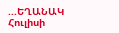...ԵՂԱՆԱԿ
Հուլիսի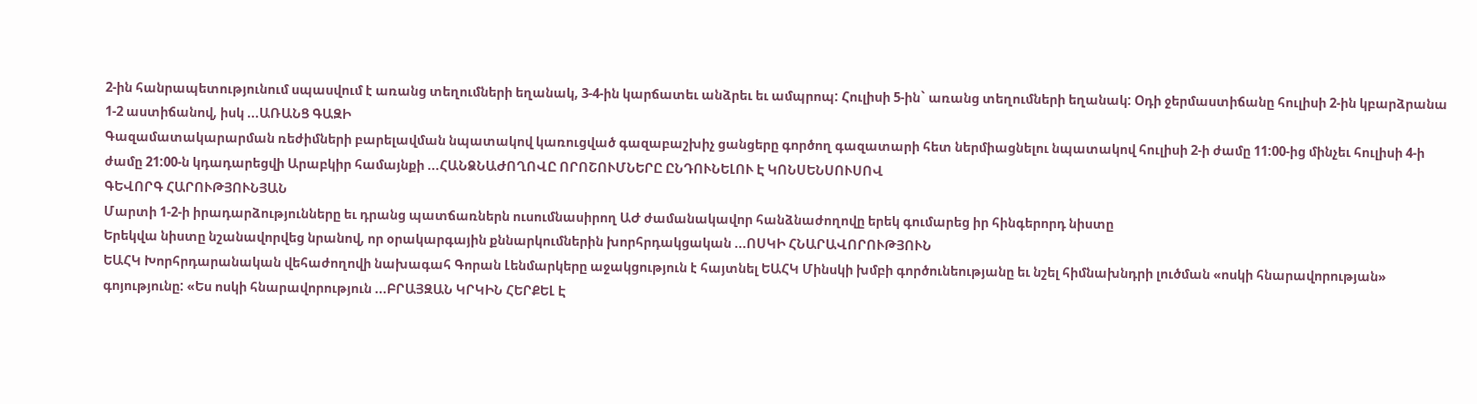2-ին հանրապետությունում սպասվում է առանց տեղումների եղանակ, 3-4-ին կարճատեւ անձրեւ եւ ամպրոպ: Հուլիսի 5-ին` առանց տեղումների եղանակ: Օդի ջերմաստիճանը հուլիսի 2-ին կբարձրանա 1-2 աստիճանով, իսկ ...ԱՌԱՆՑ ԳԱԶԻ
Գազամատակարարման ռեժիմների բարելավման նպատակով կառուցված գազաբաշխիչ ցանցերը գործող գազատարի հետ ներմիացնելու նպատակով հուլիսի 2-ի ժամը 11:00-ից մինչեւ հուլիսի 4-ի ժամը 21:00-ն կդադարեցվի Արաբկիր համայնքի ...ՀԱՆՁՆԱԺՈՂՈՎԸ ՈՐՈՇՈՒՄՆԵՐԸ ԸՆԴՈՒՆԵԼՈՒ Է ԿՈՆՍԵՆՍՈՒՍՈՎ
ԳԵՎՈՐԳ ՀԱՐՈՒԹՅՈՒՆՅԱՆ
Մարտի 1-2-ի իրադարձությունները եւ դրանց պատճառներն ուսումնասիրող ԱԺ ժամանակավոր հանձնաժողովը երեկ գումարեց իր հինգերորդ նիստը
Երեկվա նիստը նշանավորվեց նրանով, որ օրակարգային քննարկումներին խորհրդակցական ...ՈՍԿԻ ՀՆԱՐԱՎՈՐՈՒԹՅՈՒՆ
ԵԱՀԿ Խորհրդարանական վեհաժողովի նախագահ Գորան Լենմարկերը աջակցություն է հայտնել ԵԱՀԿ Մինսկի խմբի գործունեությանը եւ նշել հիմնախնդրի լուծման «ոսկի հնարավորության» գոյությունը: «Ես ոսկի հնարավորություն ...ԲՐԱՅԶԱՆ ԿՐԿԻՆ ՀԵՐՔԵԼ Է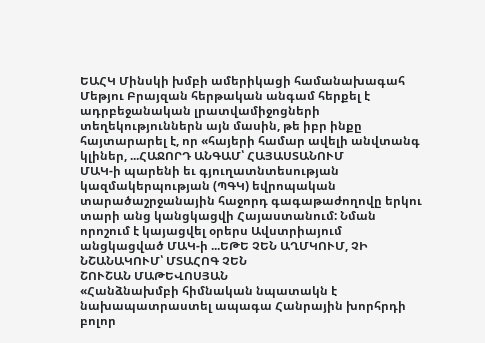ԵԱՀԿ Մինսկի խմբի ամերիկացի համանախագահ Մեթյու Բրայզան հերթական անգամ հերքել է ադրբեջանական լրատվամիջոցների տեղեկություններն այն մասին, թե իբր ինքը հայտարարել է, որ «հայերի համար ավելի անվտանգ կլիներ, ...ՀԱՋՈՐԴ ԱՆԳԱՄ՝ ՀԱՅԱՍՏԱՆՈՒՄ
ՄԱԿ-ի պարենի եւ գյուղատնտեսության կազմակերպության (ՊԳԿ) եվրոպական տարածաշրջանային հաջորդ գագաթաժողովը երկու տարի անց կանցկացվի Հայաստանում: Նման որոշում է կայացվել օրերս Ավստրիայում անցկացված ՄԱԿ-ի ...ԵԹԵ ՉԵՆ ԱՂՄԿՈՒՄ, ՉԻ ՆՇԱՆԱԿՈՒՄ՝ ՄՏԱՀՈԳ ՉԵՆ
ՇՈՒՇԱՆ ՄԱԹԵՎՈՍՅԱՆ
«Հանձնախմբի հիմնական նպատակն է նախապատրաստել ապագա Հանրային խորհրդի բոլոր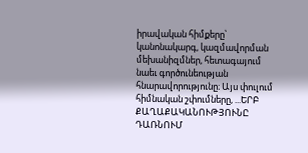իրավական հիմքերը՝ կանոնակարգ, կազմավորման մեխանիզմներ, հետագայում նաեւ գործունեության հնարավորությունը։ Այս փուլում հիմնական շփումները, ...ԵՐԲ ՔԱՂԱՔԱԿԱՆՈՒԹՅՈՒՆԸ ԴԱՌՆՈՒՄ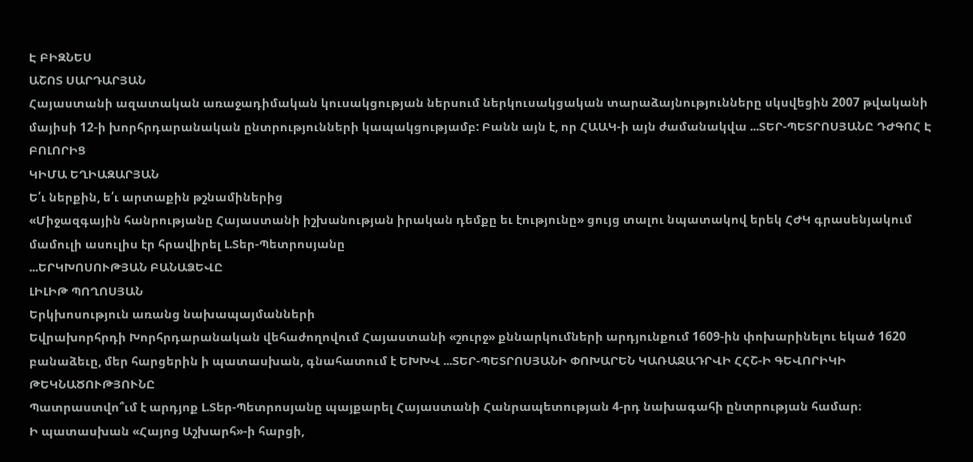Է ԲԻԶՆԵՍ
ԱՇՈՏ ՍԱՐԴԱՐՅԱՆ
Հայաստանի ազատական առաջադիմական կուսակցության ներսում ներկուսակցական տարաձայնությունները սկսվեցին 2007 թվականի մայիսի 12-ի խորհրդարանական ընտրությունների կապակցությամբ: Բանն այն է, որ ՀԱԱԿ-ի այն ժամանակվա ...ՏԵՐ-ՊԵՏՐՈՍՅԱՆԸ ԴԺԳՈՀ Է ԲՈԼՈՐԻՑ
ԿԻՄԱ ԵՂԻԱԶԱՐՅԱՆ
Ե՛ւ ներքին, ե՛ւ արտաքին թշնամիներից
«Միջազգային հանրությանը Հայաստանի իշխանության իրական դեմքը եւ էությունը» ցույց տալու նպատակով երեկ ՀԺԿ գրասենյակում մամուլի ասուլիս էր հրավիրել Լ.Տեր-Պետրոսյանը
...ԵՐԿԽՈՍՈՒԹՅԱՆ ԲԱՆԱՁԵՎԸ
ԼԻԼԻԹ ՊՈՂՈՍՅԱՆ
Երկխոսություն առանց նախապայմանների
Եվրախորհրդի Խորհրդարանական վեհաժողովում Հայաստանի «շուրջ» քննարկումների արդյունքում 1609-ին փոխարինելու եկած 1620 բանաձեւը, մեր հարցերին ի պատասխան, գնահատում է ԵԽԽՎ ...ՏԵՐ-ՊԵՏՐՈՍՅԱՆԻ ՓՈԽԱՐԵՆ ԿԱՌԱՋԱԴՐՎԻ ՀՀՇ-Ի ԳԵՎՈՐԻԿԻ ԹԵԿՆԱԾՈՒԹՅՈՒՆԸ
Պատրաստվո՞ւմ է արդյոք Լ.Տեր-Պետրոսյանը պայքարել Հայաստանի Հանրապետության 4-րդ նախագահի ընտրության համար։
Ի պատասխան «Հայոց Աշխարհ»-ի հարցի,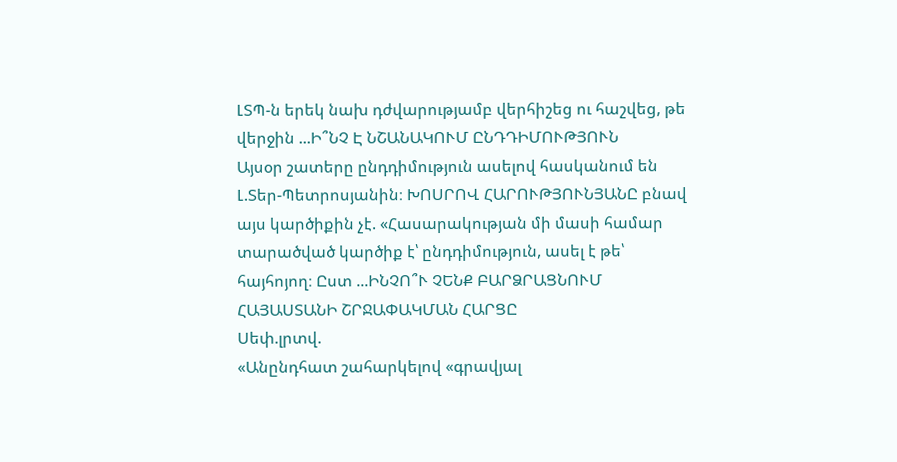ԼՏՊ-ն երեկ նախ դժվարությամբ վերհիշեց ու հաշվեց, թե վերջին ...Ի՞ՆՉ Է ՆՇԱՆԱԿՈՒՄ ԸՆԴԴԻՄՈՒԹՅՈՒՆ
Այսօր շատերը ընդդիմություն ասելով հասկանում են Լ.Տեր-Պետրոսյանին։ ԽՈՍՐՈՎ ՀԱՐՈՒԹՅՈՒՆՅԱՆԸ բնավ այս կարծիքին չէ. «Հասարակության մի մասի համար տարածված կարծիք է՝ ընդդիմություն, ասել է թե՝ հայհոյող։ Ըստ ...ԻՆՉՈ՞Ւ ՉԵՆՔ ԲԱՐՁՐԱՑՆՈՒՄ ՀԱՅԱՍՏԱՆԻ ՇՐՋԱՓԱԿՄԱՆ ՀԱՐՑԸ
Սեփ.լրտվ.
«Անընդհատ շահարկելով «գրավյալ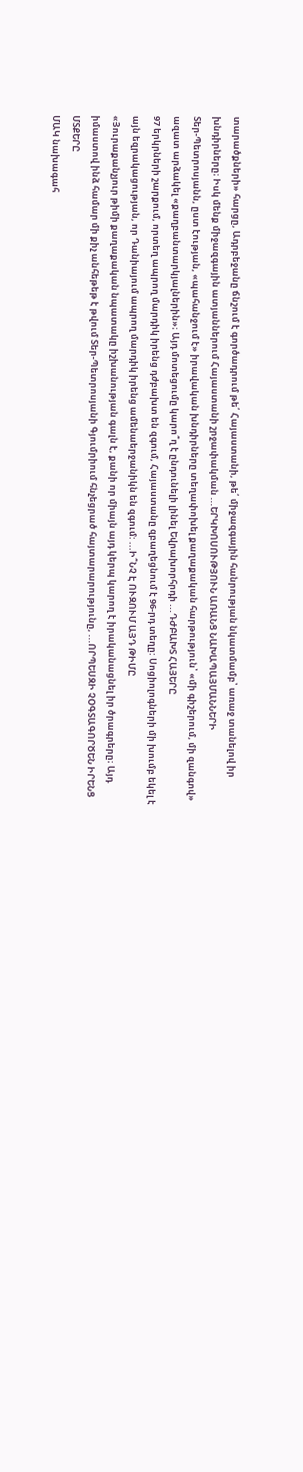տարածքների» հարցը, Ադրբեջանը ճնշում է գործադրում թե՛ Հայաստանի, թե՛ միջազգային հանրության նկատմամբ՝ առաջ տանելով իր խնդիրները։ Իսկ մենք միջազգային ատյաններում Հայաստանի շրջափակման ...ԵՐԿԽՈՍՈՒԹՅՈՒՆ ԱՌԱՆՑ ՆԱԽԱՊԱՅՄԱՆՆԵՐԻ
Տեր-Պետրոսյանն, ըստ էության, «պահանջում է» իրավական խնդիրները տեղափոխել քաղաքական հարթություն՝ «մի գիշերում, մի զանգով» ազատ արձակել «քաղբանտարկյալներին»։ Այդ մոտեցումը կարո՞ղ է ընդունելի լինել Եվրախորհրդի ...ԴԺԲԱԽՏ ՀԱՅԵՐԸ
97 երկրների շարքում, որտեղ ապրող մարդիկ իրենց դժբախտ են զգում, Հայաստանը զբաղեցնում է 96-րդ տեղը: Սոցիոլոգների մի խումբ եկել է այն եզրակացության, որ Դանիայում ապրող մարդիկ իրենց ամենաերջանիկն են զգում: ...Ի՞ՆՉ Է ՈՒԶՈՒՄ ԱՅԴ ԹԻՄԸ
«Յուրաքանչյուր թիմի քաղաքական նպատակը իշխանության գալն է, քանի որ միայն այդ կերպ կարող է իրականացնել իր ծրագրերը։ Այդ իմաստով ինձ համար մի քիչ անհեթեթ է թվում Տեր-Պետրոսյանի Գյումրիում հնչեցրած հայտարարությունը, ...ՈՐՊԵՍԶԻ ՉՕԳՏԱԳՈՐԾԵՆ ԻՐԵՆՑ ՄՏՔԵՐԸ
ՄԱԿ նախագահ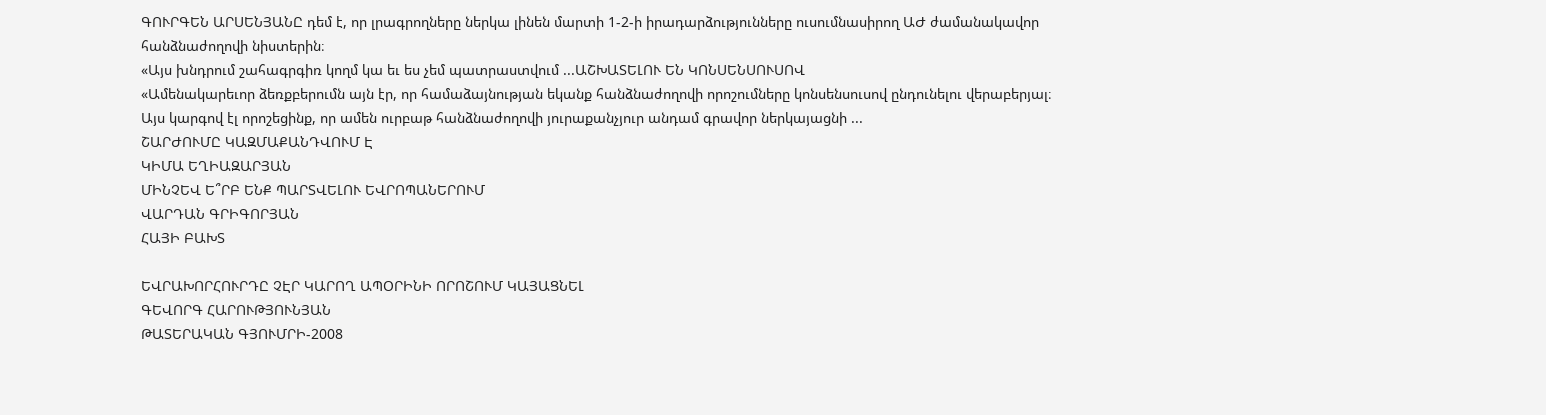ԳՈՒՐԳԵՆ ԱՐՍԵՆՅԱՆԸ դեմ է, որ լրագրողները ներկա լինեն մարտի 1-2-ի իրադարձությունները ուսումնասիրող ԱԺ ժամանակավոր հանձնաժողովի նիստերին։
«Այս խնդրում շահագրգիռ կողմ կա եւ ես չեմ պատրաստվում ...ԱՇԽԱՏԵԼՈՒ ԵՆ ԿՈՆՍԵՆՍՈՒՍՈՎ
«Ամենակարեւոր ձեռքբերումն այն էր, որ համաձայնության եկանք հանձնաժողովի որոշումները կոնսենսուսով ընդունելու վերաբերյալ։ Այս կարգով էլ որոշեցինք, որ ամեն ուրբաթ հանձնաժողովի յուրաքանչյուր անդամ գրավոր ներկայացնի ...
ՇԱՐԺՈՒՄԸ ԿԱԶՄԱՔԱՆԴՎՈՒՄ Է
ԿԻՄԱ ԵՂԻԱԶԱՐՅԱՆ
ՄԻՆՉԵՎ Ե՞ՐԲ ԵՆՔ ՊԱՐՏՎԵԼՈՒ ԵՎՐՈՊԱՆԵՐՈՒՄ
ՎԱՐԴԱՆ ԳՐԻԳՈՐՅԱՆ
ՀԱՅԻ ԲԱԽՏ

ԵՎՐԱԽՈՐՀՈՒՐԴԸ ՉԷՐ ԿԱՐՈՂ ԱՊՕՐԻՆԻ ՈՐՈՇՈՒՄ ԿԱՅԱՑՆԵԼ
ԳԵՎՈՐԳ ՀԱՐՈՒԹՅՈՒՆՅԱՆ
ԹԱՏԵՐԱԿԱՆ ԳՅՈՒՄՐԻ-2008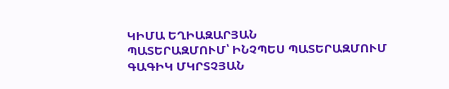ԿԻՄԱ ԵՂԻԱԶԱՐՅԱՆ
ՊԱՏԵՐԱԶՄՈՒՄ՝ ԻՆՉՊԵՍ ՊԱՏԵՐԱԶՄՈՒՄ
ԳԱԳԻԿ ՄԿՐՏՉՅԱՆ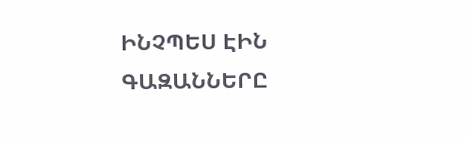ԻՆՉՊԵՍ ԷԻՆ ԳԱԶԱՆՆԵՐԸ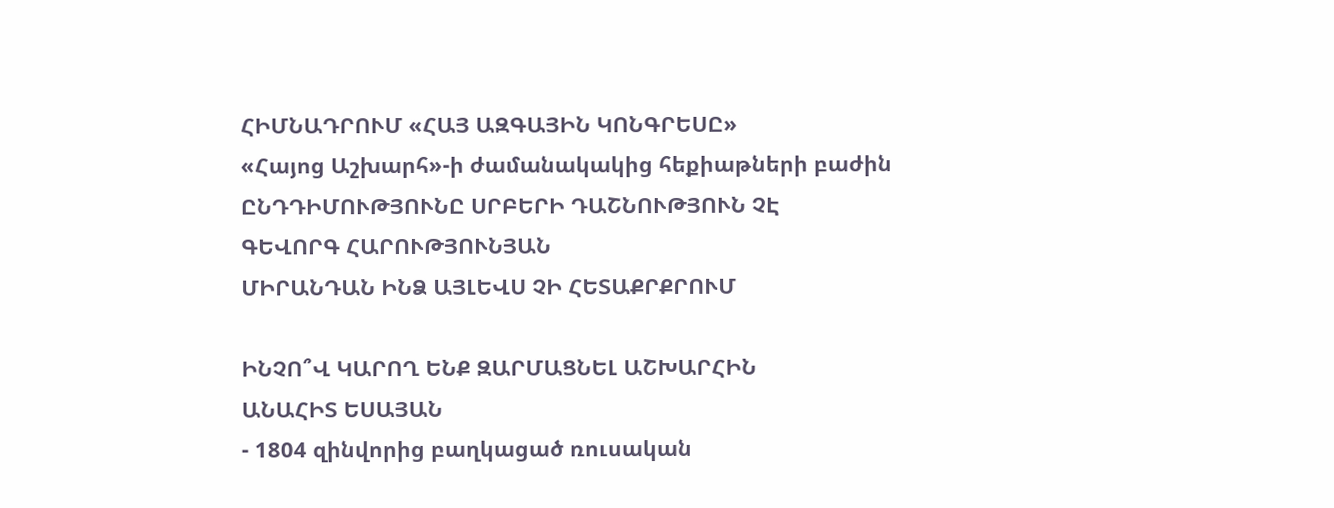ՀԻՄՆԱԴՐՈՒՄ «ՀԱՅ ԱԶԳԱՅԻՆ ԿՈՆԳՐԵՍԸ»
«Հայոց Աշխարհ»-ի ժամանակակից հեքիաթների բաժին
ԸՆԴԴԻՄՈՒԹՅՈՒՆԸ ՍՐԲԵՐԻ ԴԱՇՆՈՒԹՅՈՒՆ ՉԷ
ԳԵՎՈՐԳ ՀԱՐՈՒԹՅՈՒՆՅԱՆ
ՄԻՐԱՆԴԱՆ ԻՆՁ ԱՅԼԵՎՍ ՉԻ ՀԵՏԱՔՐՔՐՈՒՄ

ԻՆՉՈ՞Վ ԿԱՐՈՂ ԵՆՔ ԶԱՐՄԱՑՆԵԼ ԱՇԽԱՐՀԻՆ
ԱՆԱՀԻՏ ԵՍԱՅԱՆ
- 1804 զինվորից բաղկացած ռուսական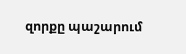զորքը պաշարում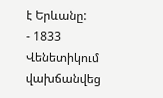է Երևանը:
- 1833 Վենետիկում վախճանվեց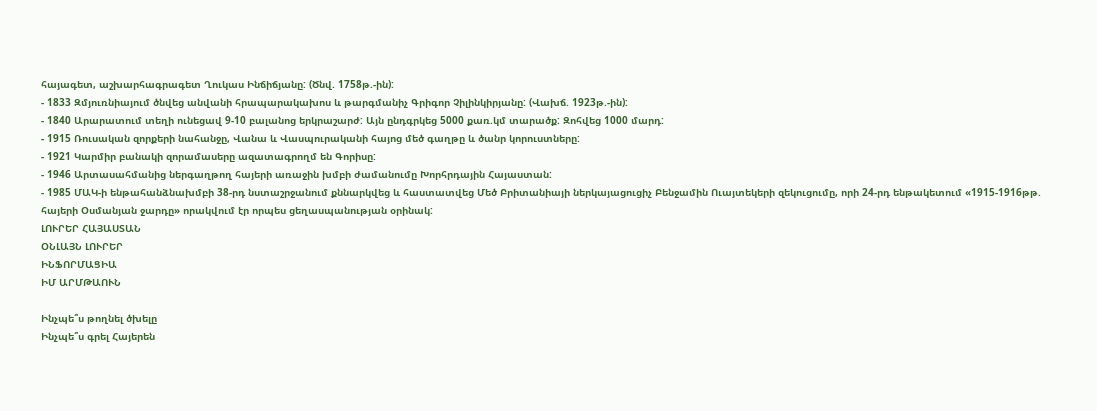հայագետ, աշխարհագրագետ Ղուկաս Ինճիճյանը: (Ծնվ. 1758թ.-ին):
- 1833 Զմյուռնիայում ծնվեց անվանի հրապարակախոս և թարգմանիչ Գրիգոր Չիլինկիրյանը: (Վախճ. 1923թ.-ին):
- 1840 Արարատում տեղի ունեցավ 9-10 բալանոց երկրաշարժ: Այն ընդգրկեց 5000 քառ.կմ տարածք: Զոհվեց 1000 մարդ:
- 1915 Ռուսական զորքերի նահանջը, Վանա և Վասպուրականի հայոց մեծ գաղթը և ծանր կորուստները:
- 1921 Կարմիր բանակի զորամասերը ազատագրողմ են Գորիսը:
- 1946 Արտասահմանից ներգաղթող հայերի առաջին խմբի ժամանումը Խորհրդային Հայաստան:
- 1985 ՄԱԿ-ի ենթահանձնախմբի 38-րդ նստաշրջանում քննարկվեց և հաստատվեց Մեծ Բրիտանիայի ներկայացուցիչ Բենջամին Ուայտեկերի զեկուցումը, որի 24-րդ ենթակետում «1915-1916թթ. հայերի Օսմանյան ջարդը» որակվում էր որպես ցեղասպանության օրինակ:
ԼՈՒՐԵՐ ՀԱՅԱՍՏԱՆ
ՕՆԼԱՅՆ ԼՈՒՐԵՐ
ԻՆՖՈՐՄԱՑԻԱ
ԻՄ ԱՐՄԹԱՈՒՆ

Ինչպե՞ս թողնել ծխելը
Ինչպե՞ս գրել Հայերեն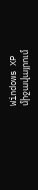Windows XP միջավայրում